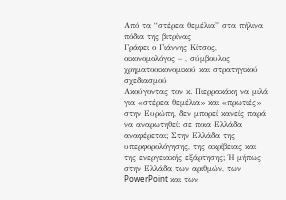Από τα “στέρεα θεμέλια” στα πήλινα πόδια της βιτρίνας
Γράφει ο Γιάννης Κίτσος, οικονομολόγος – , σύμβουλος χρηματοοικονομικού και στρατηγικού σχεδιασμού
Ακούγοντας τον κ. Πιερρακάκη να μιλά για «στέρεα θεμέλια» και «πρωτιές» στην Ευρώπη, δεν μπορεί κανείς παρά να αναρωτηθεί: σε ποια Ελλάδα αναφέρεται; Στην Ελλάδα της υπερφορολόγησης, της ακρίβειας και της ενεργειακής εξάρτησης; Ή μήπως στην Ελλάδα των αριθμών, των PowerPoint και των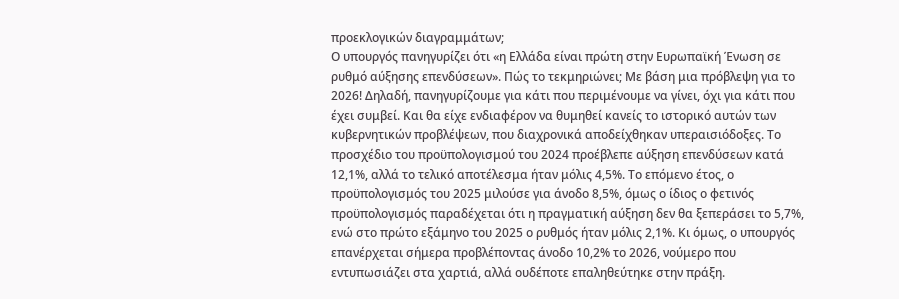προεκλογικών διαγραμμάτων;
Ο υπουργός πανηγυρίζει ότι «η Ελλάδα είναι πρώτη στην Ευρωπαϊκή Ένωση σε ρυθμό αύξησης επενδύσεων». Πώς το τεκμηριώνει; Με βάση μια πρόβλεψη για το 2026! Δηλαδή, πανηγυρίζουμε για κάτι που περιμένουμε να γίνει, όχι για κάτι που έχει συμβεί. Και θα είχε ενδιαφέρον να θυμηθεί κανείς το ιστορικό αυτών των κυβερνητικών προβλέψεων, που διαχρονικά αποδείχθηκαν υπεραισιόδοξες. Το προσχέδιο του προϋπολογισμού του 2024 προέβλεπε αύξηση επενδύσεων κατά 12,1%, αλλά το τελικό αποτέλεσμα ήταν μόλις 4,5%. Το επόμενο έτος, ο προϋπολογισμός του 2025 μιλούσε για άνοδο 8,5%, όμως ο ίδιος ο φετινός προϋπολογισμός παραδέχεται ότι η πραγματική αύξηση δεν θα ξεπεράσει το 5,7%, ενώ στο πρώτο εξάμηνο του 2025 ο ρυθμός ήταν μόλις 2,1%. Κι όμως, ο υπουργός επανέρχεται σήμερα προβλέποντας άνοδο 10,2% το 2026, νούμερο που εντυπωσιάζει στα χαρτιά, αλλά ουδέποτε επαληθεύτηκε στην πράξη.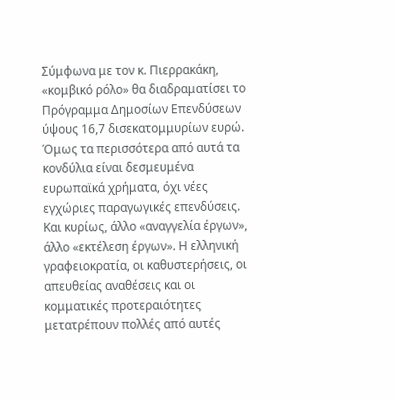Σύμφωνα με τον κ. Πιερρακάκη, «κομβικό ρόλο» θα διαδραματίσει το Πρόγραμμα Δημοσίων Επενδύσεων ύψους 16,7 δισεκατομμυρίων ευρώ. Όμως τα περισσότερα από αυτά τα κονδύλια είναι δεσμευμένα ευρωπαϊκά χρήματα, όχι νέες εγχώριες παραγωγικές επενδύσεις. Και κυρίως, άλλο «αναγγελία έργων», άλλο «εκτέλεση έργων». Η ελληνική γραφειοκρατία, οι καθυστερήσεις, οι απευθείας αναθέσεις και οι κομματικές προτεραιότητες μετατρέπουν πολλές από αυτές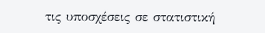τις υποσχέσεις σε στατιστική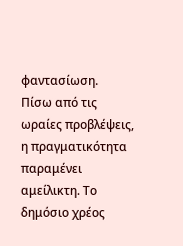φαντασίωση.
Πίσω από τις ωραίες προβλέψεις, η πραγματικότητα παραμένει αμείλικτη. Το δημόσιο χρέος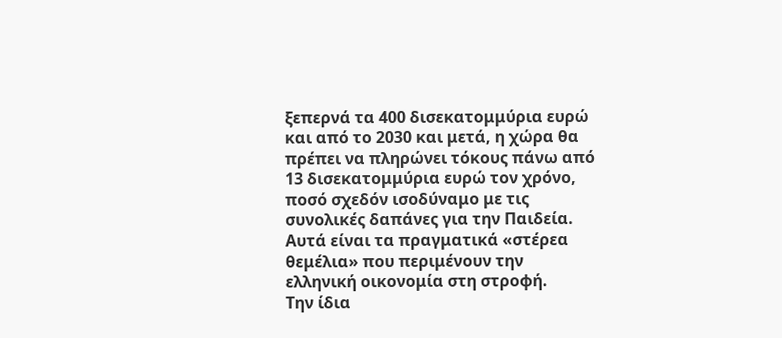ξεπερνά τα 400 δισεκατομμύρια ευρώ και από το 2030 και μετά, η χώρα θα πρέπει να πληρώνει τόκους πάνω από 13 δισεκατομμύρια ευρώ τον χρόνο, ποσό σχεδόν ισοδύναμο με τις συνολικές δαπάνες για την Παιδεία. Αυτά είναι τα πραγματικά «στέρεα θεμέλια» που περιμένουν την ελληνική οικονομία στη στροφή.
Την ίδια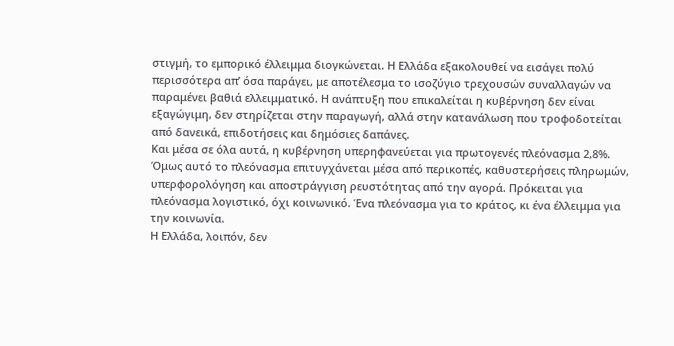στιγμή, το εμπορικό έλλειμμα διογκώνεται. Η Ελλάδα εξακολουθεί να εισάγει πολύ περισσότερα απ’ όσα παράγει, με αποτέλεσμα το ισοζύγιο τρεχουσών συναλλαγών να παραμένει βαθιά ελλειμματικό. Η ανάπτυξη που επικαλείται η κυβέρνηση δεν είναι εξαγώγιμη, δεν στηρίζεται στην παραγωγή, αλλά στην κατανάλωση που τροφοδοτείται από δανεικά, επιδοτήσεις και δημόσιες δαπάνες.
Και μέσα σε όλα αυτά, η κυβέρνηση υπερηφανεύεται για πρωτογενές πλεόνασμα 2,8%. Όμως αυτό το πλεόνασμα επιτυγχάνεται μέσα από περικοπές, καθυστερήσεις πληρωμών, υπερφορολόγηση και αποστράγγιση ρευστότητας από την αγορά. Πρόκειται για πλεόνασμα λογιστικό, όχι κοινωνικό. Ένα πλεόνασμα για το κράτος, κι ένα έλλειμμα για την κοινωνία.
Η Ελλάδα, λοιπόν, δεν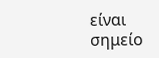είναι σημείο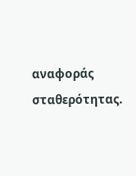αναφοράς σταθερότητας.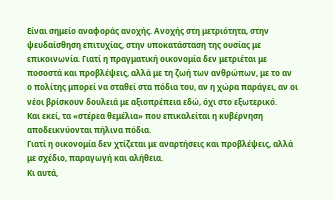Είναι σημείο αναφοράς ανοχής. Ανοχής στη μετριότητα, στην ψευδαίσθηση επιτυχίας, στην υποκατάσταση της ουσίας με επικοινωνία. Γιατί η πραγματική οικονομία δεν μετριέται με ποσοστά και προβλέψεις, αλλά με τη ζωή των ανθρώπων, με το αν ο πολίτης μπορεί να σταθεί στα πόδια του, αν η χώρα παράγει, αν οι νέοι βρίσκουν δουλειά με αξιοπρέπεια εδώ, όχι στο εξωτερικό.
Και εκεί, τα «στέρεα θεμέλια» που επικαλείται η κυβέρνηση αποδεικνύονται πήλινα πόδια.
Γιατί η οικονομία δεν χτίζεται με αναρτήσεις και προβλέψεις, αλλά με σχέδιο, παραγωγή και αλήθεια.
Κι αυτά,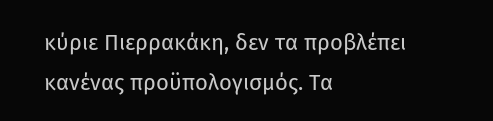κύριε Πιερρακάκη, δεν τα προβλέπει κανένας προϋπολογισμός. Τα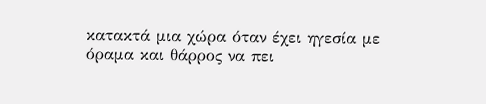κατακτά μια χώρα όταν έχει ηγεσία με όραμα και θάρρος να πει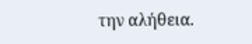την αλήθεια.